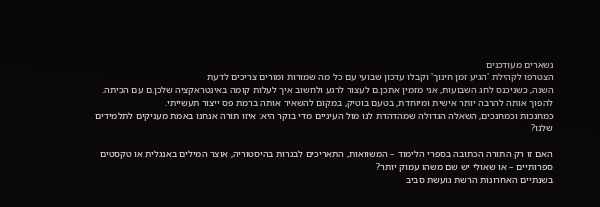נשארים מעודכנים
הצטרפו לקהילת 'הגיע זמן חינוך' וקבלו עדכון שבועי עם כל מה שמורות ומורים צריכים לדעת
השנה, כשניכנס לחג השבועות, אני מזמין אתכן.ם לעצור לרגע ולחשוב איך לעלות קומה באינטראקציה שלכן.ם עם הכיתה. להפוך אותה להרבה יותר אישית ומיוחדת, בטעם בוטיק, במקום להשאיר אותה ברמת פס ייצור תעשייתי.
כמחנכות וכמחנכים, השאלה הגדולה שמהדהדת לנו מול העיניים מדי בוקר היא: איזו תורה אנחנו באמת מעניקים לתלמידים שלנו?

האם זו רק התורה הכתובה בספרי הלימוד – המשוואות, התאריכים לבגרות בהיסטוריה, אוצר המילים באנגלית או טקסטים ספרותיים – או שאולי יש שם משהו עמוק יותר?
בשנתיים האחרונות הרשת גועשת סביב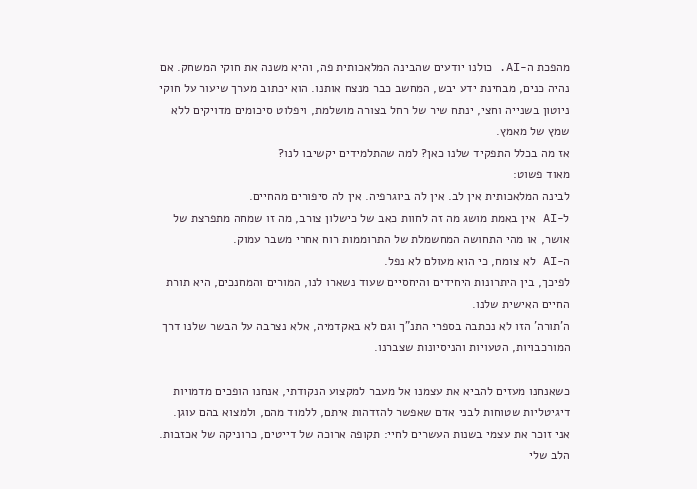מהפכת ה-AI. כולנו יודעים שהבינה המלאכותית פה, והיא משנה את חוקי המשחק. אם נהיה כנים, מבחינת ידע יבש, המחשב כבר מנצח אותנו. הוא יכתוב מערך שיעור על חוקי ניוטון בשנייה וחצי, ינתח שיר של רחל בצורה מושלמת, ויפלוט סיכומים מדויקים ללא שמץ של מאמץ.
אז מה בכלל התפקיד שלנו כאן? למה שהתלמידים יקשיבו לנו?
מאוד פשוט:
לבינה המלאכותית אין לב. אין לה ביוגרפיה. אין לה סיפורים מהחיים.
ל-AI אין באמת מושג מה זה לחוות כאב של כישלון צורב, מה זו שמחה מתפרצת של אושר, או מהי התחושה המחשמלת של התרוממות רוח אחרי משבר עמוק.
ה-AI לא צומח, כי הוא מעולם לא נפל.
לפיכך, בין היתרונות היחידים והיחסיים שעוד נשארו לנו, המורים והמחנכים, היא תורת החיים האישית שלנו.
ה'תורה' הזו לא נכתבה בספרי התנ"ך וגם לא באקדמיה, אלא נצרבה על הבשר שלנו דרך המורכבויות, הטעויות והניסיונות שצברנו.

כשאנחנו מעזים להביא את עצמנו אל מעבר למקצוע הנקודתי, אנחנו הופכים מדמויות דיגיטליות שטוחות לבני אדם שאפשר להזדהות איתם, ללמוד מהם, ולמצוא בהם עוגן.
אני זוכר את עצמי בשנות העשרים לחיי: תקופה ארוכה של דייטים, כרוניקה של אכזבות. הלב שלי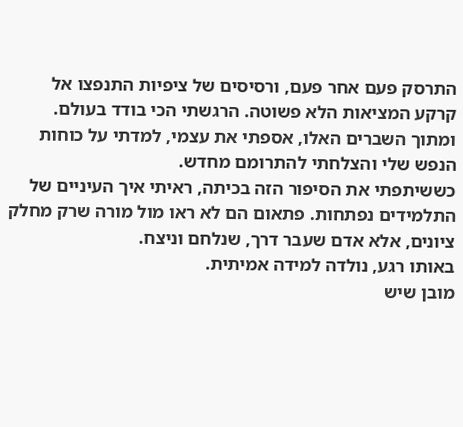התרסק פעם אחר פעם, ורסיסים של ציפיות התנפצו אל קרקע המציאות הלא פשוטה. הרגשתי הכי בודד בעולם.
ומתוך השברים האלו, אספתי את עצמי, למדתי על כוחות הנפש שלי והצלחתי להתרומם מחדש.
כששיתפתי את הסיפור הזה בכיתה, ראיתי איך העיניים של התלמידים נפתחות. פתאום הם לא ראו מול מורה שרק מחלק ציונים, אלא אדם שעבר דרך, שנלחם וניצח.
באותו רגע, נולדה למידה אמיתית.
מובן שיש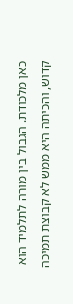כאן מלכודת. הגבול בין מורה לתלמיד הוא קדוש, והכיתה היא ממש לא קבוצת תמיכה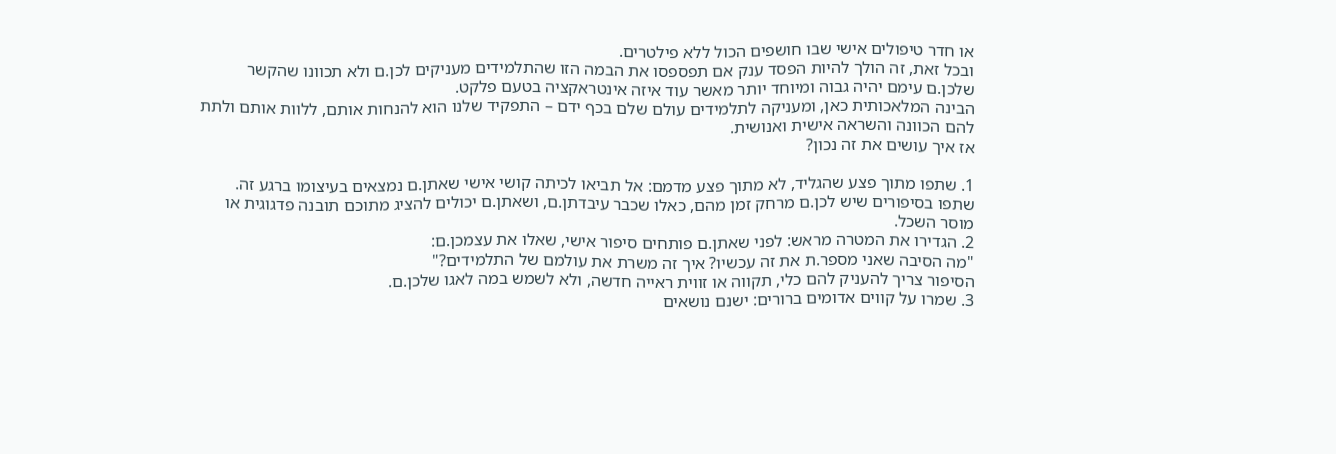או חדר טיפולים אישי שבו חושפים הכול ללא פילטרים.
ובכל זאת, זה הולך להיות הפסד ענק אם תפספסו את הבמה הזו שהתלמידים מעניקים לכן.ם ולא תכוונו שהקשר שלכן.ם עימם יהיה גבוה ומיוחד יותר מאשר עוד איזה אינטראקציה בטעם פלקט.
הבינה המלאכותית כאן, ומעניקה לתלמידים עולם שלם בכף ידם – התפקיד שלנו הוא להנחות אותם, ללוות אותם ולתת להם הכוונה והשראה אישית ואנושית.
אז איך עושים את זה נכון?

1. שתפו מתוך פצע שהגליד, לא מתוך פצע מדמם: אל תביאו לכיתה קושי אישי שאתן.ם נמצאים בעיצומו ברגע זה.
שתפו בסיפורים שיש לכן.ם מרחק זמן מהם, כאלו שכבר עיבדתן.ם, ושאתן.ם יכולים להציג מתוכם תובנה פדגוגית או מוסר השכל.
2. הגדירו את המטרה מראש: לפני שאתן.ם פותחים סיפור אישי, שאלו את עצמכן.ם:
"מה הסיבה שאני מספר.ת את זה עכשיו? איך זה משרת את עולמם של התלמידים?"
הסיפור צריך להעניק להם כלי, תקווה או זווית ראייה חדשה, ולא לשמש במה לאגו שלכן.ם.
3. שמרו על קווים אדומים ברורים: ישנם נושאים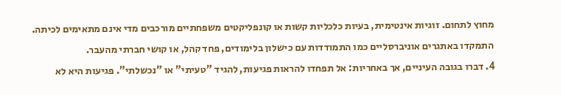מחוץ לתחום. זוגיות אינטימית, בעיות כלכליות קשות או קונפליקטים משפחתיים מורכבים מדי אינם מתאימים לכיתה.
התמקדו באתגרים אוניברסליים כמו התמודדות עם כישלון בלימודים, פחד קהל, או קושי חברתי מהעבר.
4. דברו בגובה העיניים, אך באחריות: אל תפחדו להראות פגיעות, להגיד "טעיתי" או "נכשלתי". פגיעות היא לא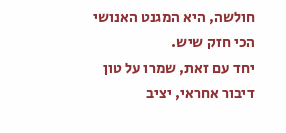חולשה, היא המגנט האנושי הכי חזק שיש.
יחד עם זאת, שמרו על טון דיבור אחראי, יציב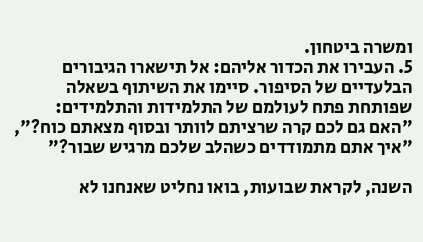ומשרה ביטחון.
5. העבירו את הכדור אליהם: אל תישארו הגיבורים הבלעדיים של הסיפור. סיימו את השיתוף בשאלה שפותחת פתח לעולמם של התלמידות והתלמידים:
"האם גם לכם קרה שרציתם לוותר ובסוף מצאתם כוח?", "איך אתם מתמודדים כשהלב שלכם מרגיש שבור?"

השנה, לקראת שבועות, בואו נחליט שאנחנו לא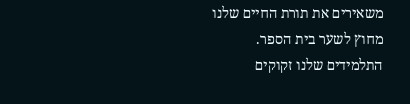משאירים את תורת החיים שלנו מחוץ לשער בית הספר.
התלמידים שלנו זקוקים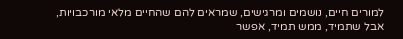למורים חיים, נושמים ומרגישים, שמראים להם שהחיים מלאי מורכבויות, אבל שתמיד, ממש תמיד, אפשר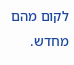לקום מהם מחדש.